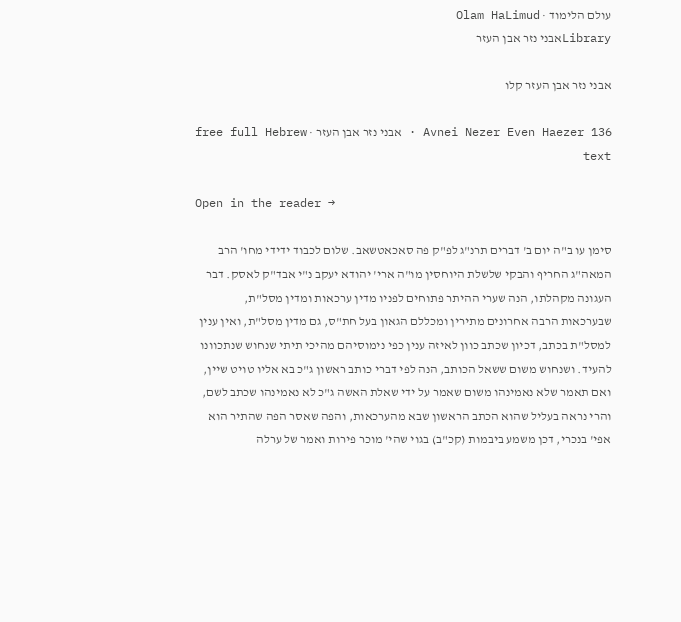עולם הלימוד · Olam HaLimud
Libraryאבני נזר אבן העזר

אבני נזר אבן העזר קלו

Avnei Nezer Even Haezer 136 · אבני נזר אבן העזר · free full Hebrew text

Open in the reader →

סימן עו ב"ה יום ב' דברים תרנ"ג לפ"ק פה סאכאטשאב. שלום לכבוד ידידי מחו' הרב המאה"ג החריף והבקי שלשלת היוחסין מו"ה ארי' יהודא יעקב נ"י אבד"ק לאסק. דבר העגונה מקהלתו, הנה שערי ההיתר פתוחים לפניו מדין ערכאות ומדין מסל"ת, שבערכאות הרבה אחרונים מתירין ומכללם הגאון בעל חת"ס, גם מדין מסל"ת, ואין ענין למסל"ת בכתב, דכיון שכתב כוון לאיזה ענין כפי נימוסיהם מהיכי תיתי שנחוש שנתכוונו להעיד. ושנחוש משום ששאל הכותב, הנה לפי דברי כותב ראשון ג"כ בא אליו טויט שיין, ואם תאמר שלא נאמינהו משום שאמר על ידי שאלת האשה ג"כ לא נאמינהו שכתב לשם, והרי נראה בעליל שהוא הכתב הראשון שבא מהערכאות, והפה שאסר הפה שהתיר הוא אפי' בנכרי, דכן משמע ביבמות (קכ"ב) בגוי שהי' מוכר פירות ואמר של ערלה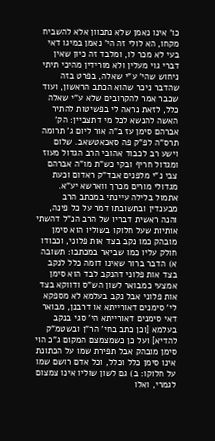כו' אינו נאמן שלא נתכוון אלא להשביח מקחו, הא לולי זה הי' נאמן במיגו דאי בעי לא מכר לו, ומלבד זה כיון שאין דברי גוי מעלין ולא מורידין מהיכי תיתי ניחוש שהי' ע"י שאלה, בפרט בזה שהדבר ניכר שהוא הכתב הראשון, ועוד שכבר אמר להקרובים שלא ע"י שאלה כלל, לזאת נראה לי בפשיטות להתיר האשה להנשא לכל מי דתצביין: הק' אברהם סימן עז ב"ה אור ליום ג' תרומה תרס"ה לפ"ק פה סאכאטשאב. שלום וישע רב לכבוד אהובי הרב הגדול מעוז ומגדול חריף ובקי כש"ת מו"ה אברהם צבי נ"י מלפנים אבד"ק ראדום וכעת מגדולי מורים מכרך ווארשא יע"א. אתמול בלילה עיינתי במכתב הרב מבענדין ובתשובתו דמר על כל פינה, והנה ראשית דבריו של הרב הנ"ל דהשתי אותיות שעל חלוקו בשוליו הוא סימן מובהק כמו נקב בצד אות פלוני, וכבודו חולק עליו כמו שביאר במכתבו: תשובה א) הדבר ברור שאינו דומה כלל לנקב בצד אות פלוני דהנקב לבד הוא סימן אמצעי כמבואר לשון הש"ס ודווקא בצד אות פלוני אבל נקב בעלמא לא מספקא לי' סימנים דאורייתא או דרבנן, מבואר דאי סימנים דאורייתא הי' סגי בנקב בעלמא [וכן כתב בחי' הר"ן ובשטמ"ק להדיא] ועל כן כשמצמצם המקום ג"כ הוי סימן מובהק אבל תפירת שמו על הכתונת אינו סימן כלל וכלל, וכל אדם רושם שמו על חלוקו: ב) גם לשון שוליו אינו צמצום לגמרי, ואלו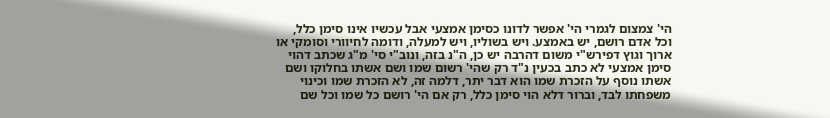הי' צמצום לגמרי הי' אפשר לדונו כסימן אמצעי אבל עכשיו אינו סימן כלל, וכל אדם רושם, יש באמצע. ויש בשוליו, ויש למעלה, ודומה לחיוורי וסומקי או ארוך וגוץ דפירש"י משום דהרבה יש כן, ה"נ בזה, ונוב"י סי' מ"ג שכתב דהוי סימן אמצעי לא כתב בכעין נ"ד רק שהי' רשום שמו ושם אשתו בחלוקו ושם אשתו נוסף על הזכרת שמו הוא דבר יתר, דלמה זה, לא הזכרת שמו וכינוי משפחתו לבד, וברור דלא הוי סימן כלל, רק אם הי' רושם כל שמו וכל שם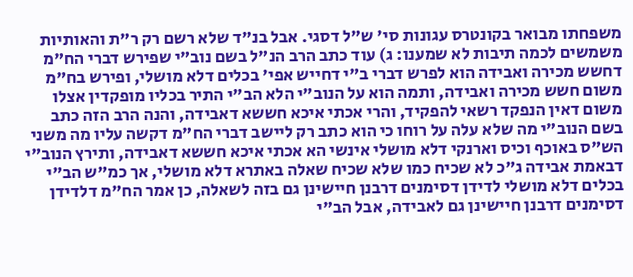משפחתו מבואר בקונטרס עגונות סי' ש"ל דסגי. אבל בנ"ד שלא רשם רק ר"ת והאותיות משמשים לכמה תיבות לא שמענו: ג) עוד כתב הרב הנ"ל בשם נוב"י שפירש דברי הח"מ דחשש מכירה ואבידה הוא לפרש דברי ב"י דחייש אפי' בכלים דלא מושלי, ופירש בח"מ משום חשש מכירה ואבידה, ותמה הוא על הנוב"י הלא הב"י התיר בכליו מופקדין אצלו משום דאין הנפקד רשאי להפקיד, והרי אכתי איכא חששא דאבידה, והנה הרב הזה כתב בשם הנוב"י מה שלא עלה על רוחו כי הוא כתב רק ליישב דברי הח"מ דקשה עליו מה משני הש"ס באוכף וכיס וארנקי דלא מושלי אינשי הא אכתי איכא חששא דאבידה, ותירץ הנוב"י דבאמת אבידה ג"כ לא שכיח כמו שלא שכיח שאלה באתרא דלא מושלי, אך כמ"ש הב"י בכלים דלא מושלי לדידן דסימנים דרבנן חיישינן גם בזה לשאלה, כן אמר הח"מ דלדידן דסימנים דרבנן חיישינן גם לאבידה, אבל הב"י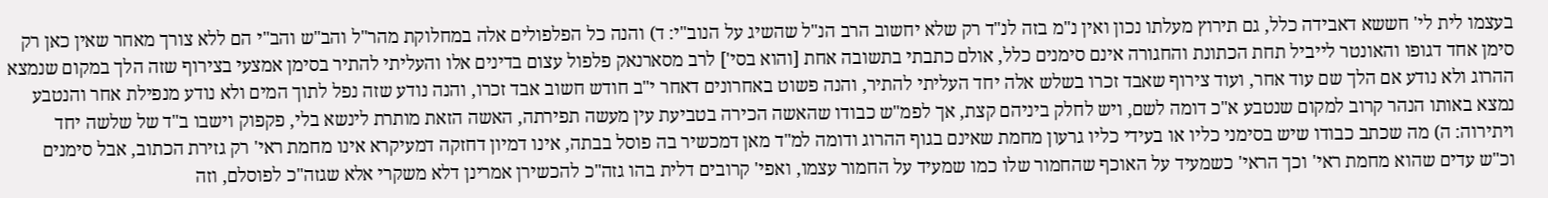בעצמו לית לי' חששא דאבידה כלל, גם תירוץ מעלתו נכון ואין נ"מ בזה לנ"ד רק שלא יחשוב הרב הנ"ל שהשיג על הנוב"י: ד) והנה כל הפלפולים אלה במחלוקת מהר"ל והב"ש והב"י הם ללא צורך מאחר שאין כאן רק סימן אחד דגופו והאונטר לייביל תחת הכתונת והחגורה אינם סימנים כלל, אולם כתבתי בתשובה אחת [והוא בסי'] לרב מסארנאק פלפול עצום בדינים אלו והעליתי להתיר בסימן אמצעי בצירוף שזה הלך במקום שנמצא ההרוג ולא נודע אם הלך שם עוד אחר, ועוד צירוף שאבד זכרו בשלש אלה יחד העליתי להתיר, והנה פשוט באחרונים דאחר י"ב חודש חשוב אבד זכרו, והנה נודע שזה נפל לתוך המים ולא נודע מנפילת אחר והנטבע נמצא באותו הנהר קרוב למקום שנטבע א"כ דומה לשם, ויש לחלק ביניהם קצת, אך לפמ"ש כבודו שהאשה הכירה בטביעת עין מעשה תפירתה, האשה הזאת מותרת לינשא בלי, פקפוק וישבו ב"ד של שלשה יחד ויתירוה: ה) מה שכתב כבודו שיש בסימני כליו או בעידי כליו גרעון מחמת שאינם בגוף ההרוג ודומה למ"ד מאן דמכשיר בה פוסל בבתה, אינו דמיון דחזקה דמעיקרא אינו מחמת ראי' רק גזירת הכתוב, אבל סימנים וכ"ש עדים שהוא מחמת ראי' וכך הראי' כשמעיד על האוכף שהחמור שלו כמו שמעיד על החמור עצמו, ואפי' קרובים דלית בהו גזה"כ להכשירן אמרינן דלא משקרי אלא שגזה"כ לפוסלם, וזה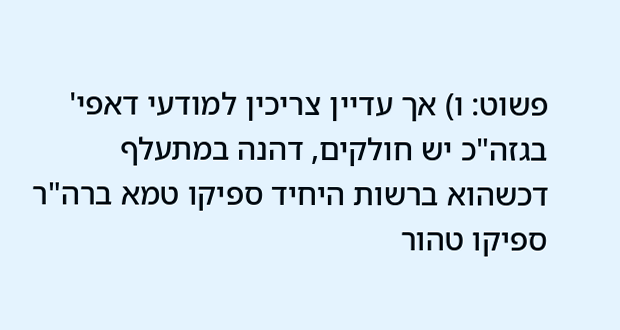פשוט: ו) אך עדיין צריכין למודעי דאפי' בגזה"כ יש חולקים, דהנה במתעלף דכשהוא ברשות היחיד ספיקו טמא ברה"ר ספיקו טהור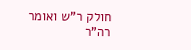חולק ר"ש ואומר רה"ר